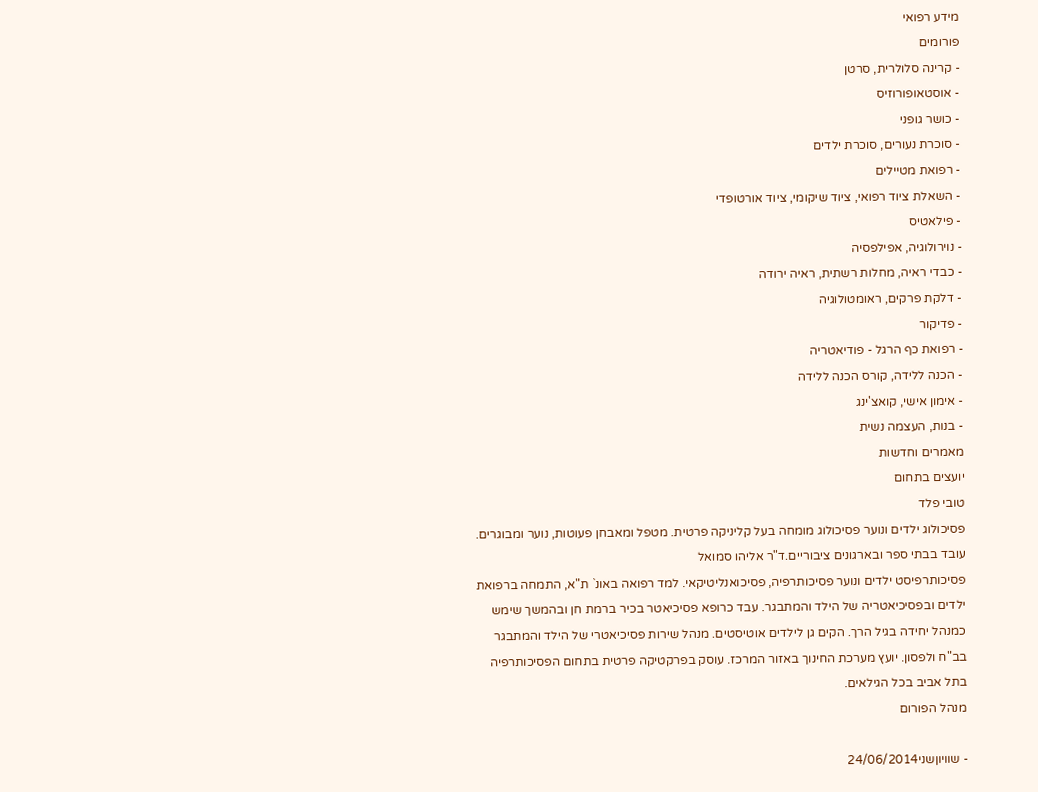מידע רפואי
פורומים
- קרינה סלולרית, סרטן
- אוסטאופורוזיס
- כושר גופני
- סוכרת נעורים, סוכרת ילדים
- רפואת מטיילים
- השאלת ציוד רפואי, ציוד שיקומי, ציוד אורטופדי
- פילאטיס
- נוירולוגיה, אפילפסיה
- כבדי ראיה, מחלות רשתית, ראיה ירודה
- דלקת פרקים, ראומטולוגיה
- פדיקור
- רפואת כף הרגל - פודיאטריה
- הכנה ללידה, קורס הכנה ללידה
- אימון אישי, קואצ'ינג
- בנות, העצמה נשית
מאמרים וחדשות
יועצים בתחום
טובי פלד
פסיכולוג ילדים ונוער פסיכולוג מומחה בעל קליניקה פרטית. מטפל ומאבחן פעוטות, נוער ומבוגרים. עובד בבתי ספר ובארגונים ציבוריים.ד"ר אליהו סמואל
פסיכותרפיסט ילדים ונוער פסיכותרפיה, פסיכואנליטיקאי. למד רפואה באונ` ת"א, התמחה ברפואת ילדים ובפסיכיאטריה של הילד והמתבגר. עבד כרופא פסיכיאטר בכיר ברמת חן ובהמשך שימש כמנהל יחידה בגיל הרך. הקים גן לילדים אוטיסטים. מנהל שירות פסיכיאטרי של הילד והמתבגר בב"ח ולפסון. יועץ מערכת החינוך באזור המרכז. עוסק בפרקטיקה פרטית בתחום הפסיכותרפיה בתל אביב בכל הגילאים.
מנהל הפורום

- שוויוןשני24/06/2014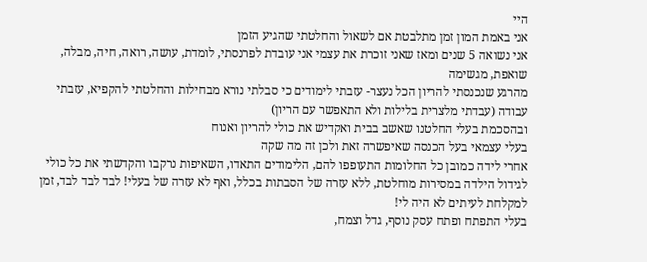היי
אני באמת המון זמן מתלבטת אם לשאול והחלטתי שהגיע הזמן
אני נשואה 5 שנים ומאז שאני זוכרת את עצמי אני עובדת לפרנסתי, לומדת, עושה, רואה, חיה, מבלה, שואפת, מגשימה
מהרגע שנכנסתי להריון הכל נעצר- עזבתי לימודים כי סבלתי נורא מבחילות והחלטתי להקפיא, עזבתי עבודה (עבדתי מלצרית בלילות ולא התאפשר עם הריון)
ובהסכמת בעלי החלטנו שאשב בבית ואקדיש את כולי להריון ואנוח
בעלי עצמאי בעל הכנסה שאיפשרה זאת ולכן זה מה שקה
אחרי לידה כמובן כל החלומות התעופפו להם, הלימודים התאדו, השאיפות נרקבו והקדשתי את כל כולי לגידול הילדה במסירות מוחלטת, ללא עזרה של הסבתות בכלל, ואף לא עזרה של בעלי! לבד לבד לבד, זמן למקלחת לעיתים לא היה לי!
בעלי התפתח ופתח עסק נוסף, גדל וצמח,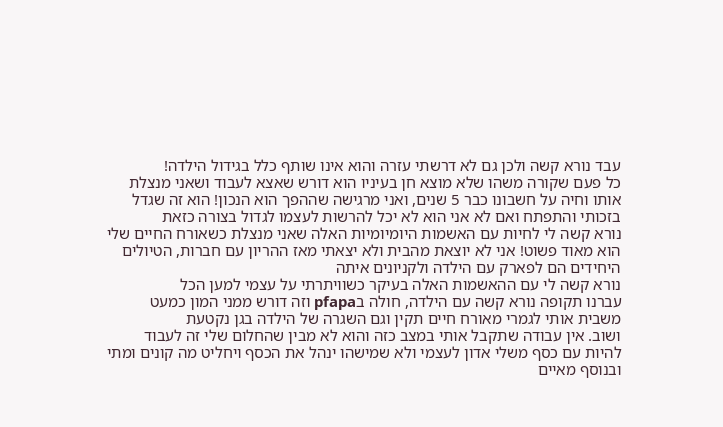עבד נורא קשה ולכן גם לא דרשתי עזרה והוא אינו שותף כלל בגידול הילדה!
כל פעם שקורה משהו שלא מוצא חן בעיניו הוא דורש שאצא לעבוד ושאני מנצלת אותו וחיה על חשבונו כבר 5 שנים, ואני מרגישה שההפך הוא הנכון! הוא זה שגדל בזכותי והתפתח ואם לא אני הוא לא יכל להרשות לעצמו לגדול בצורה כזאת
נורא קשה לי לחיות עם האשמות היומיומיות האלה שאני מנצלת כשאורח החיים שלי הוא מאוד פשוט! אני לא יוצאת מהבית ולא יצאתי מאז ההריון עם חברות, הטיולים היחידים הם לפארק עם הילדה ולקניונים איתה
נורא קשה לי עם ההאשמות האלה בעיקר כשוויתרתי על עצמי למען הכל
עברנו תקופה נורא קשה עם הילדה, חולה בpfapa וזה דורש ממני המון כמעט משבית אותי לגמרי מאורח חיים תקין וגם השגרה של הילדה בגן נקטעת
ושוב. אין עבודה שתקבל אותי במצב כזה והוא לא מבין שהחלום שלי זה לעבוד להיות עם כסף משלי אדון לעצמי ולא שמישהו ינהל את הכסף ויחליט מה קונים ומתי ובנוסף מאיים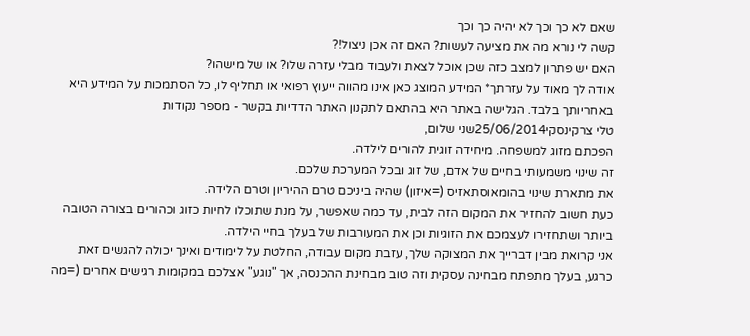שאם לא כך וכך לא יהיה כך וכך
קשה לי נורא מה את מציעה לעשות? האם זה אכן ניצול!?
האם יש פתרון למצב כזה שכן אוכל לצאת ולעבוד מבלי עזרה שלו? או של מישהו?
אודה לך מאוד על עזרתך* המידע המוצג כאן אינו מהווה ייעוץ רפואי או תחליף לו, כל הסתמכות על המידע היא באחריותך בלבד. הגלישה באתר היא בהתאם לתקנון האתר הדדיות בקשר - מספר נקודות
טלי צרקינסקי25/06/2014שני שלום,
הפכתם מזוג למשפחה. מיחידה זוגית להורים לילדה.
זה שינוי משמעותי בחיים של אדם, של זוג ובכל המערכת שלכם.
את מתארת שינוי בהומאוסתאזיס (=איזון) שהיה ביניכם טרם ההיריון וטרם הלידה.
כעת חשוב להחזיר את המקום הזה לבית, עד כמה שאפשר, על מנת שתוכלו לחיות כזוג וכהורים בצורה הטובה ביותר ושתחזירו לעצמכם את הזוגיות וכן את המעורבות של בעלך בחיי הילדה.
אני קרואת מבין דברייך את המצוקה שלך, עזבת מקום עבודה, החלטת על לימודים ואינך יכולה להגשים זאת כרגע, בעלך מתפתח מבחינה עסקית וזה טוב מבחינת ההכנסה, אך "נוגע" אצלכם במקומות רגישים אחרים (=מה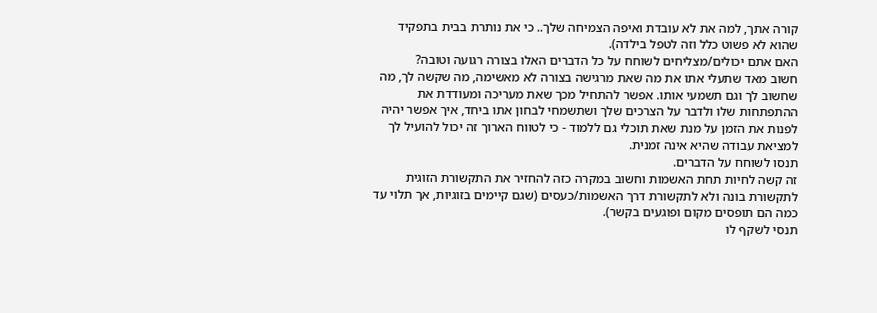קורה אתך, למה את לא עובדת ואיפה הצמיחה שלך.. כי את נותרת בבית בתפקיד שהוא לא פשוט כלל וזה לטפל בילדה).
האם אתם יכולים/מצליחים לשוחח על כל הדברים האלו בצורה רגועה וטובה?
חשוב מאד שתעלי אתו את מה שאת מרגישה בצורה לא מאשימה, מה שקשה לך, מה שחשוב לך וגם תשמעי אותו. אפשר להתחיל מכך שאת מעריכה ומעודדת את ההתפתחות שלו ולדבר על הצרכים שלך ושתשמחי לבחון אתו ביחד, איך אפשר יהיה לפנות את הזמן על מנת שאת תוכלי גם ללמוד - כי לטווח הארוך זה יכול להועיל לך למציאת עבודה שהיא אינה זמנית.
תנסו לשוחח על הדברים.
זה קשה לחיות תחת האשמות וחשוב במקרה כזה להחזיר את התקשורת הזוגית לתקשורת בונה ולא לתקשורת דרך האשמות/כעסים (שגם קיימים בזוגיות, אך תלוי עד כמה הם תופסים מקום ופוגעים בקשר).
תנסי לשקף לו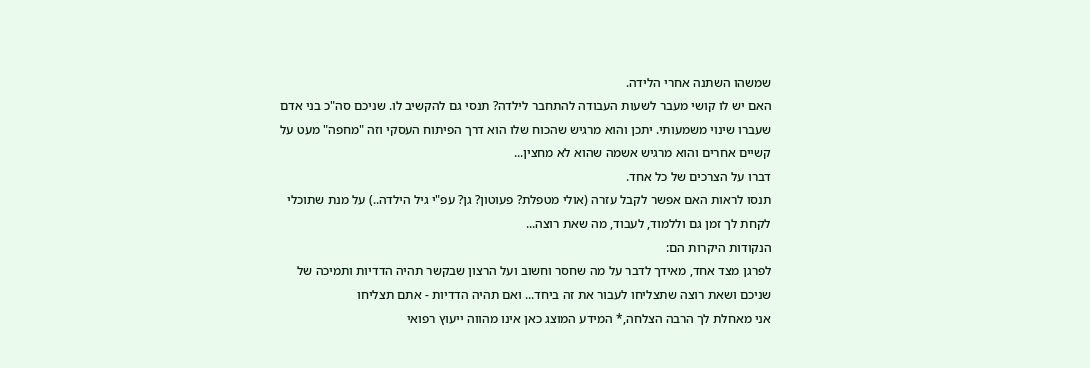שמשהו השתנה אחרי הלידה.
האם יש לו קושי מעבר לשעות העבודה להתחבר לילדה? תנסי גם להקשיב לו. שניכם סה"כ בני אדם שעברו שינוי משמעותי. יתכן והוא מרגיש שהכוח שלו הוא דרך הפיתוח העסקי וזה "מחפה" מעט על קשיים אחרים והוא מרגיש אשמה שהוא לא מחצין...
דברו על הצרכים של כל אחד.
תנסו לראות האם אפשר לקבל עזרה (אולי מטפלת? פעוטון? גן? עפ"י גיל הילדה..) על מנת שתוכלי לקחת לך זמן גם וללמוד, לעבוד, מה שאת רוצה...
הנקודות היקרות הם:
לפרגן מצד אחד, מאידך לדבר על מה שחסר וחשוב ועל הרצון שבקשר תהיה הדדיות ותמיכה של שניכם ושאת רוצה שתצליחו לעבור את זה ביחד... ואם תהיה הדדיות - אתם תצליחו
אני מאחלת לך הרבה הצלחה,* המידע המוצג כאן אינו מהווה ייעוץ רפואי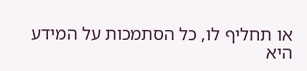או תחליף לו, כל הסתמכות על המידע היא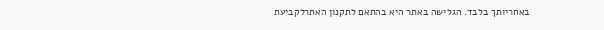באחריותך בלבד. הגלישה באתר היא בהתאם לתקנון האתרלקביעת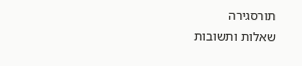תורסגירה
שאלות ותשובות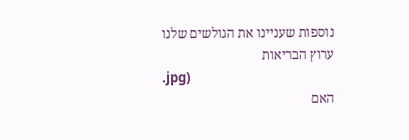נוספות שעניינו את הגולשים שלנו
ערוץ הבריאות
.jpg)
האם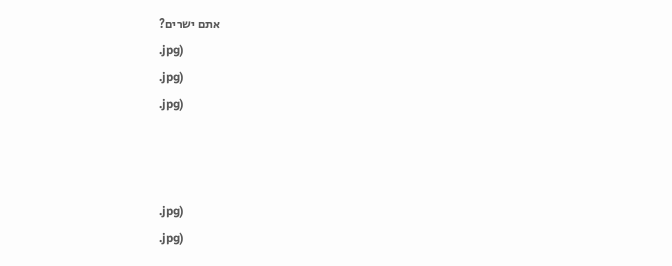אתם ישרים?
.jpg)
.jpg)
.jpg)



.jpg)
.jpg)